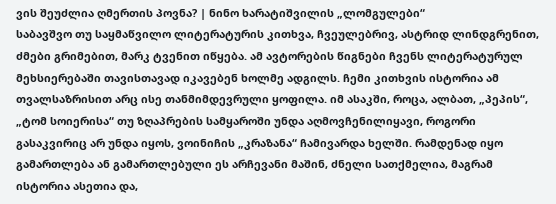ვის შეუძლია ღმერთის პოვნა? | ნინო ხარატიშვილის „ლომგულები“
საბავშვო თუ საყმაწვილო ლიტერატურის კითხვა, ჩვეულებრივ, ასტრიდ ლინდგრენით, ძმები გრიმებით, მარკ ტვენით იწყება. ამ ავტორების წიგნები ჩვენს ლიტერატურულ მეხსიერებაში თავისთავად იკავებენ ხოლმე ადგილს. ჩემი კითხვის ისტორია ამ თვალსაზრისით არც ისე თანმიმდევრული ყოფილა. იმ ასაკში, როცა, ალბათ, „პეპის“, „ტომ სოიერისა“ თუ ზღაპრების სამყაროში უნდა აღმოვჩენილიყავი, როგორი გასაკვირიც არ უნდა იყოს, ვოინიჩის „კრაზანა“ ჩამივარდა ხელში. რამდენად იყო გამართლება ან გამართლებული ეს არჩევანი მაშინ, ძნელი სათქმელია, მაგრამ ისტორია ასეთია და,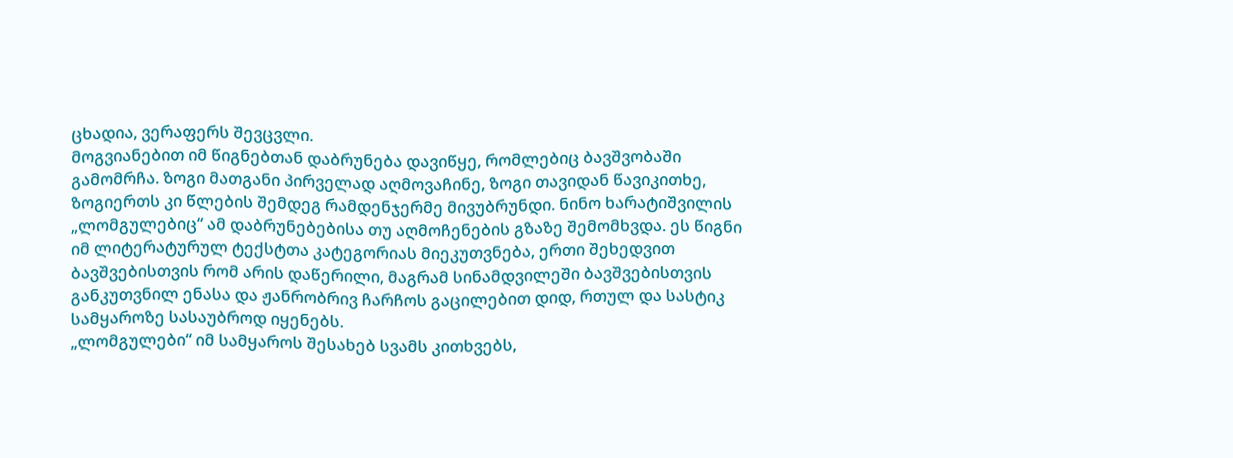ცხადია, ვერაფერს შევცვლი.
მოგვიანებით იმ წიგნებთან დაბრუნება დავიწყე, რომლებიც ბავშვობაში გამომრჩა. ზოგი მათგანი პირველად აღმოვაჩინე, ზოგი თავიდან წავიკითხე, ზოგიერთს კი წლების შემდეგ რამდენჯერმე მივუბრუნდი. ნინო ხარატიშვილის „ლომგულებიც“ ამ დაბრუნებებისა თუ აღმოჩენების გზაზე შემომხვდა. ეს წიგნი იმ ლიტერატურულ ტექსტთა კატეგორიას მიეკუთვნება, ერთი შეხედვით ბავშვებისთვის რომ არის დაწერილი, მაგრამ სინამდვილეში ბავშვებისთვის განკუთვნილ ენასა და ჟანრობრივ ჩარჩოს გაცილებით დიდ, რთულ და სასტიკ სამყაროზე სასაუბროდ იყენებს.
„ლომგულები“ იმ სამყაროს შესახებ სვამს კითხვებს,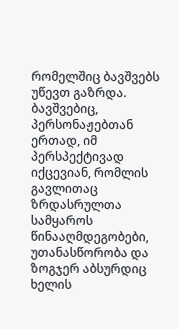რომელშიც ბავშვებს უწევთ გაზრდა. ბავშვებიც, პერსონაჟებთან ერთად, იმ პერსპექტივად იქცევიან, რომლის გავლითაც ზრდასრულთა სამყაროს წინააღმდეგობები, უთანასწორობა და ზოგჯერ აბსურდიც ხელის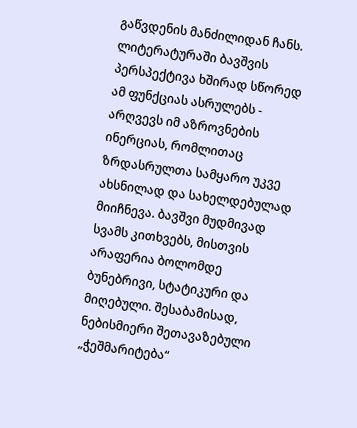გაწვდენის მანძილიდან ჩანს.
ლიტერატურაში ბავშვის პერსპექტივა ხშირად სწორედ ამ ფუნქციას ასრულებს - არღვევს იმ აზროვნების ინერციას, რომლითაც ზრდასრულთა სამყარო უკვე ახსნილად და სახელდებულად მიიჩნევა. ბავშვი მუდმივად სვამს კითხვებს, მისთვის არაფერია ბოლომდე ბუნებრივი, სტატიკური და მიღებული. შესაბამისად, ნებისმიერი შეთავაზებული „ჭეშმარიტება“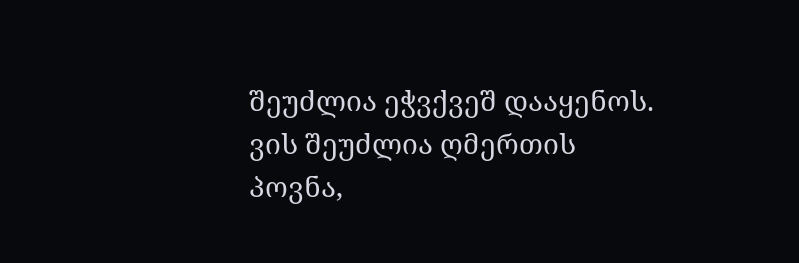შეუძლია ეჭვქვეშ დააყენოს.
ვის შეუძლია ღმერთის პოვნა,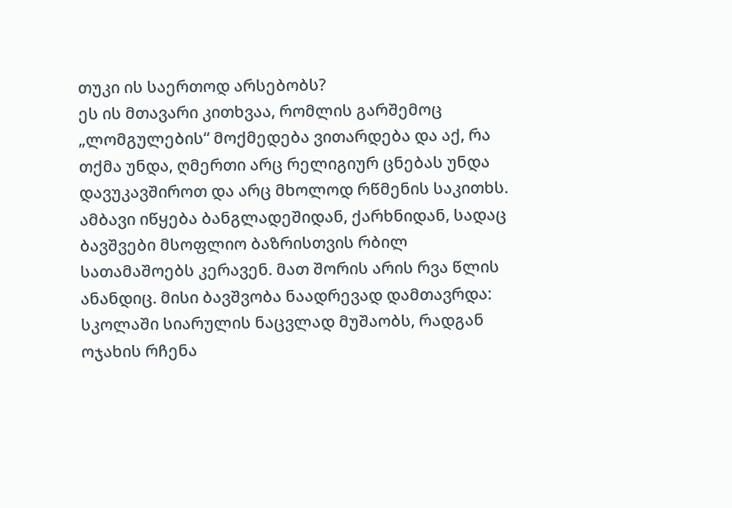თუკი ის საერთოდ არსებობს?
ეს ის მთავარი კითხვაა, რომლის გარშემოც „ლომგულების“ მოქმედება ვითარდება და აქ, რა თქმა უნდა, ღმერთი არც რელიგიურ ცნებას უნდა დავუკავშიროთ და არც მხოლოდ რწმენის საკითხს. ამბავი იწყება ბანგლადეშიდან, ქარხნიდან, სადაც ბავშვები მსოფლიო ბაზრისთვის რბილ სათამაშოებს კერავენ. მათ შორის არის რვა წლის ანანდიც. მისი ბავშვობა ნაადრევად დამთავრდა: სკოლაში სიარულის ნაცვლად მუშაობს, რადგან ოჯახის რჩენა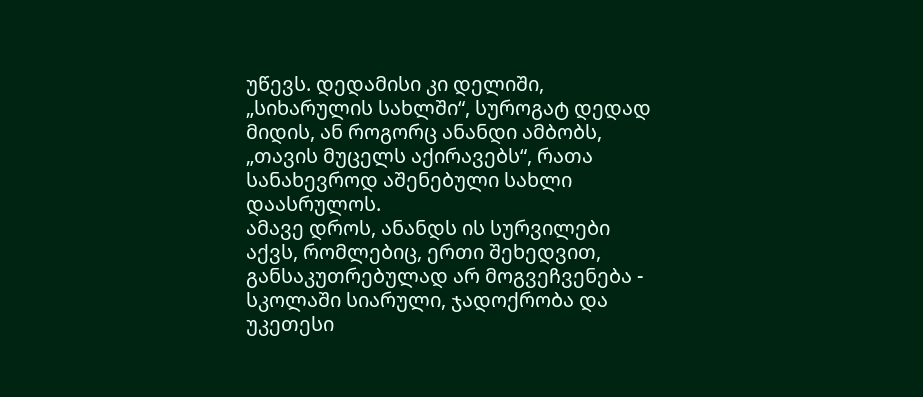უწევს. დედამისი კი დელიში, „სიხარულის სახლში“, სუროგატ დედად მიდის, ან როგორც ანანდი ამბობს, „თავის მუცელს აქირავებს“, რათა სანახევროდ აშენებული სახლი დაასრულოს.
ამავე დროს, ანანდს ის სურვილები აქვს, რომლებიც, ერთი შეხედვით, განსაკუთრებულად არ მოგვეჩვენება - სკოლაში სიარული, ჯადოქრობა და უკეთესი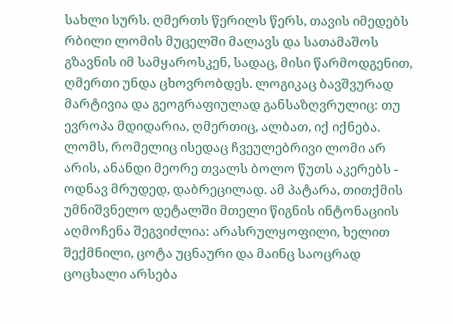სახლი სურს. ღმერთს წერილს წერს, თავის იმედებს რბილი ლომის მუცელში მალავს და სათამაშოს გზავნის იმ სამყაროსკენ, სადაც, მისი წარმოდგენით, ღმერთი უნდა ცხოვრობდეს. ლოგიკაც ბავშვურად მარტივია და გეოგრაფიულად განსაზღვრულიც: თუ ევროპა მდიდარია, ღმერთიც, ალბათ, იქ იქნება.
ლომს, რომელიც ისედაც ჩვეულებრივი ლომი არ არის, ანანდი მეორე თვალს ბოლო წუთს აკერებს - ოდნავ მრუდედ, დაბრეცილად. ამ პატარა, თითქმის უმნიშვნელო დეტალში მთელი წიგნის ინტონაციის აღმოჩენა შეგვიძლია: არასრულყოფილი, ხელით შექმნილი, ცოტა უცნაური და მაინც საოცრად ცოცხალი არსება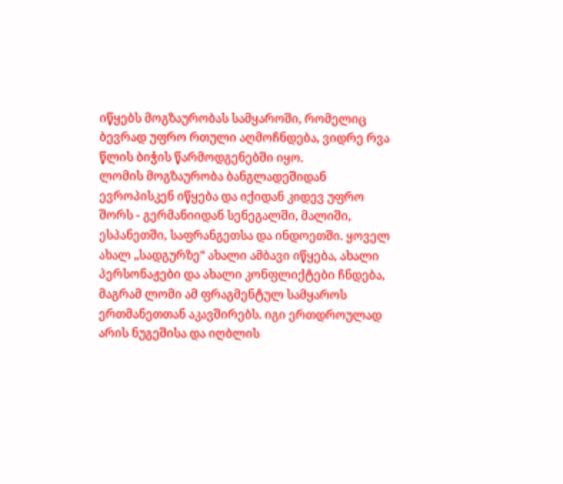იწყებს მოგზაურობას სამყაროში, რომელიც ბევრად უფრო რთული აღმოჩნდება, ვიდრე რვა წლის ბიჭის წარმოდგენებში იყო.
ლომის მოგზაურობა ბანგლადეშიდან ევროპისკენ იწყება და იქიდან კიდევ უფრო შორს - გერმანიიდან სენეგალში, მალიში, ესპანეთში, საფრანგეთსა და ინდოეთში. ყოველ ახალ „სადგურზე“ ახალი ამბავი იწყება, ახალი პერსონაჟები და ახალი კონფლიქტები ჩნდება, მაგრამ ლომი ამ ფრაგმენტულ სამყაროს ერთმანეთთან აკავშირებს. იგი ერთდროულად არის ნუგეშისა და იღბლის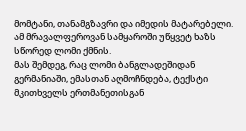მომტანი, თანამგზავრი და იმედის მატარებელი. ამ მრავალფეროვან სამყაროში უწყვეტ ხაზს სწორედ ლომი ქმნის.
მას შემდეგ, რაც ლომი ბანგლადეშიდან გერმანიაში, ემასთან აღმოჩნდება, ტექსტი მკითხველს ერთმანეთისგან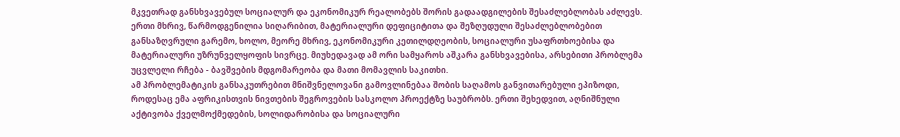მკვეთრად განსხვავებულ სოციალურ და ეკონომიკურ რეალობებს შორის გადაადგილების შესაძლებლობას აძლევს. ერთი მხრივ, წარმოდგენილია სიღარიბით, მატერიალური დეფიციტითა და შეზღუდული შესაძლებლობებით განსაზღვრული გარემო, ხოლო, მეორე მხრივ, ეკონომიკური კეთილდღეობის, სოციალური უსაფრთხოებისა და მატერიალური უზრუნველყოფის სივრცე. მიუხედავად ამ ორი სამყაროს აშკარა განსხვავებისა, არსებითი პრობლემა უცვლელი რჩება - ბავშვების მდგომარეობა და მათი მომავლის საკითხი.
ამ პრობლემატიკის განსაკუთრებით მნიშვნელოვანი გამოვლინებაა შობის საღამოს განვითარებული ეპიზოდი, როდესაც ემა აფრიკისთვის ნივთების შეგროვების სასკოლო პროექტზე საუბრობს. ერთი შეხედვით, აღნიშნული აქტივობა ქველმოქმედების, სოლიდარობისა და სოციალური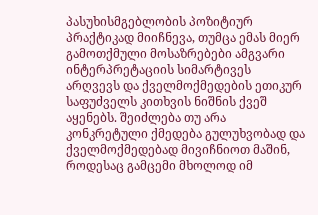პასუხისმგებლობის პოზიტიურ პრაქტიკად მიიჩნევა, თუმცა ემას მიერ გამოთქმული მოსაზრებები ამგვარი ინტერპრეტაციის სიმარტივეს არღვევს და ქველმოქმედების ეთიკურ საფუძველს კითხვის ნიშნის ქვეშ აყენებს. შეიძლება თუ არა კონკრეტული ქმედება გულუხვობად და ქველმოქმედებად მივიჩნიოთ მაშინ, როდესაც გამცემი მხოლოდ იმ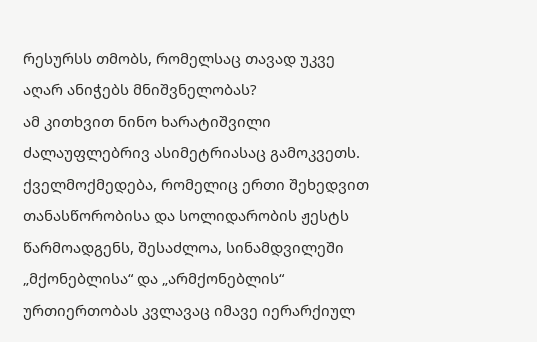რესურსს თმობს, რომელსაც თავად უკვე აღარ ანიჭებს მნიშვნელობას?
ამ კითხვით ნინო ხარატიშვილი ძალაუფლებრივ ასიმეტრიასაც გამოკვეთს. ქველმოქმედება, რომელიც ერთი შეხედვით თანასწორობისა და სოლიდარობის ჟესტს წარმოადგენს, შესაძლოა, სინამდვილეში „მქონებლისა“ და „არმქონებლის“ ურთიერთობას კვლავაც იმავე იერარქიულ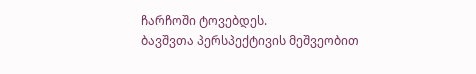ჩარჩოში ტოვებდეს.
ბავშვთა პერსპექტივის მეშვეობით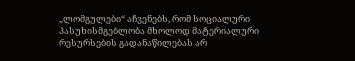„ლომგულები“ აჩვენებს, რომ სოციალური პასუხისმგებლობა მხოლოდ მატერიალური რესურსების გადანაწილებას არ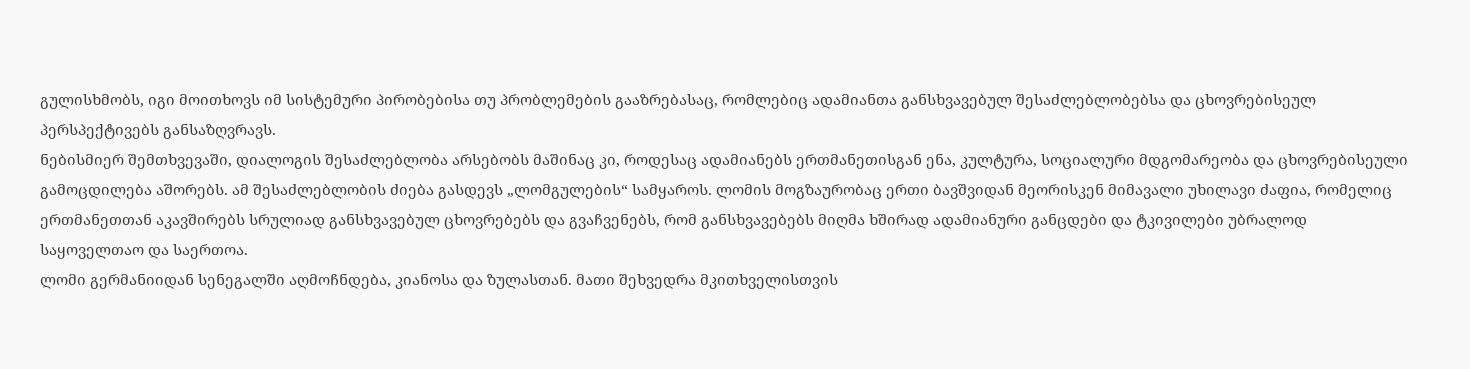გულისხმობს, იგი მოითხოვს იმ სისტემური პირობებისა თუ პრობლემების გააზრებასაც, რომლებიც ადამიანთა განსხვავებულ შესაძლებლობებსა და ცხოვრებისეულ პერსპექტივებს განსაზღვრავს.
ნებისმიერ შემთხვევაში, დიალოგის შესაძლებლობა არსებობს მაშინაც კი, როდესაც ადამიანებს ერთმანეთისგან ენა, კულტურა, სოციალური მდგომარეობა და ცხოვრებისეული გამოცდილება აშორებს. ამ შესაძლებლობის ძიება გასდევს „ლომგულების“ სამყაროს. ლომის მოგზაურობაც ერთი ბავშვიდან მეორისკენ მიმავალი უხილავი ძაფია, რომელიც ერთმანეთთან აკავშირებს სრულიად განსხვავებულ ცხოვრებებს და გვაჩვენებს, რომ განსხვავებებს მიღმა ხშირად ადამიანური განცდები და ტკივილები უბრალოდ საყოველთაო და საერთოა.
ლომი გერმანიიდან სენეგალში აღმოჩნდება, კიანოსა და ზულასთან. მათი შეხვედრა მკითხველისთვის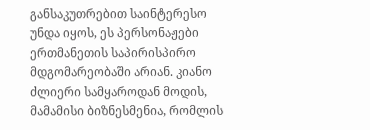განსაკუთრებით საინტერესო უნდა იყოს, ეს პერსონაჟები ერთმანეთის საპირისპირო მდგომარეობაში არიან. კიანო ძლიერი სამყაროდან მოდის, მამამისი ბიზნესმენია, რომლის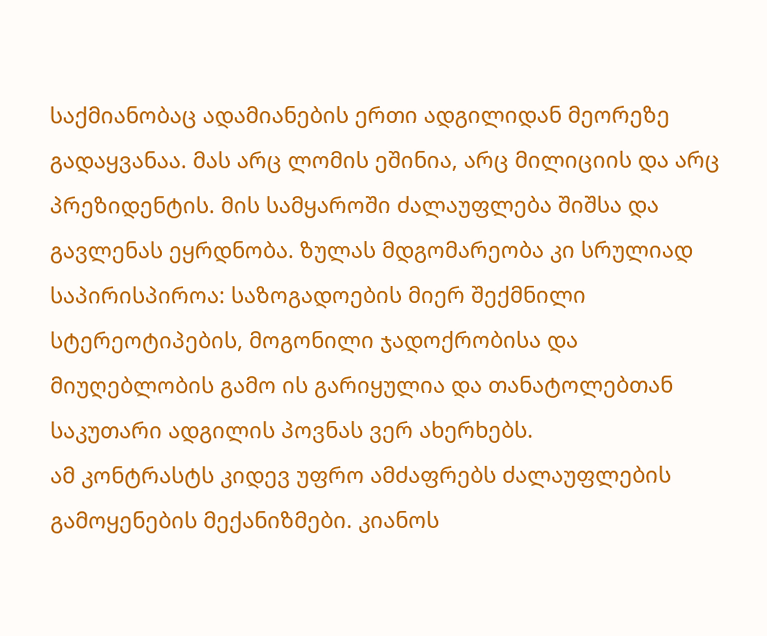საქმიანობაც ადამიანების ერთი ადგილიდან მეორეზე გადაყვანაა. მას არც ლომის ეშინია, არც მილიციის და არც პრეზიდენტის. მის სამყაროში ძალაუფლება შიშსა და გავლენას ეყრდნობა. ზულას მდგომარეობა კი სრულიად საპირისპიროა: საზოგადოების მიერ შექმნილი სტერეოტიპების, მოგონილი ჯადოქრობისა და მიუღებლობის გამო ის გარიყულია და თანატოლებთან საკუთარი ადგილის პოვნას ვერ ახერხებს.
ამ კონტრასტს კიდევ უფრო ამძაფრებს ძალაუფლების გამოყენების მექანიზმები. კიანოს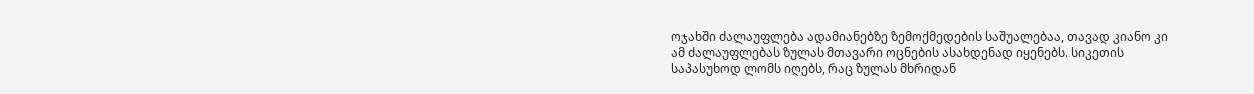ოჯახში ძალაუფლება ადამიანებზე ზემოქმედების საშუალებაა, თავად კიანო კი ამ ძალაუფლებას ზულას მთავარი ოცნების ასახდენად იყენებს. სიკეთის საპასუხოდ ლომს იღებს, რაც ზულას მხრიდან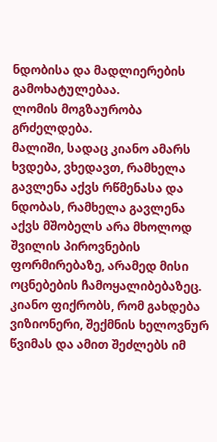ნდობისა და მადლიერების გამოხატულებაა.
ლომის მოგზაურობა გრძელდება.
მალიში, სადაც კიანო ამარს ხვდება, ვხედავთ, რამხელა გავლენა აქვს რწმენასა და ნდობას, რამხელა გავლენა აქვს მშობელს არა მხოლოდ შვილის პიროვნების ფორმირებაზე, არამედ მისი ოცნებების ჩამოყალიბებაზეც. კიანო ფიქრობს, რომ გახდება ვიზიონერი, შექმნის ხელოვნურ წვიმას და ამით შეძლებს იმ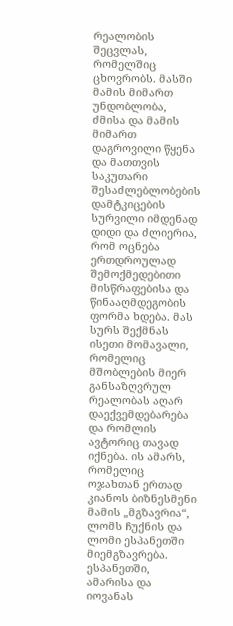რეალობის შეცვლას, რომელშიც ცხოვრობს. მასში მამის მიმართ უნდობლობა, ძმისა და მამის მიმართ დაგროვილი წყენა და მათთვის საკუთარი შესაძლებლობების დამტკიცების სურვილი იმდენად დიდი და ძლიერია, რომ ოცნება ერთდროულად შემოქმედებითი მისწრაფებისა და წინააღმდეგობის ფორმა ხდება. მას სურს შექმნას ისეთი მომავალი, რომელიც მშობლების მიერ განსაზღვრულ რეალობას აღარ დაექვემდებარება და რომლის ავტორიც თავად იქნება. ის ამარს, რომელიც ოჯახთან ერთად კიანოს ბიზნესმენი მამის „მგზავრია“, ლომს ჩუქნის და ლომი ესპანეთში მიემგზავრება.
ესპანეთში, ამარისა და იოვანას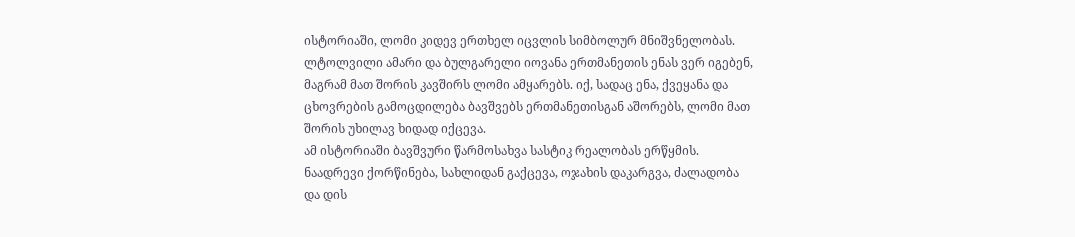ისტორიაში, ლომი კიდევ ერთხელ იცვლის სიმბოლურ მნიშვნელობას. ლტოლვილი ამარი და ბულგარელი იოვანა ერთმანეთის ენას ვერ იგებენ, მაგრამ მათ შორის კავშირს ლომი ამყარებს. იქ, სადაც ენა, ქვეყანა და ცხოვრების გამოცდილება ბავშვებს ერთმანეთისგან აშორებს, ლომი მათ შორის უხილავ ხიდად იქცევა.
ამ ისტორიაში ბავშვური წარმოსახვა სასტიკ რეალობას ერწყმის. ნაადრევი ქორწინება, სახლიდან გაქცევა, ოჯახის დაკარგვა, ძალადობა და დის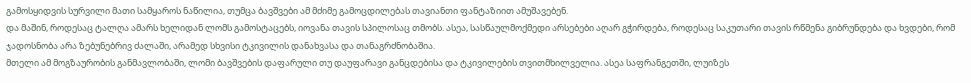გამოსყიდვის სურვილი მათი სამყაროს ნაწილია, თუმცა ბავშვები ამ მძიმე გამოცდილებას თავიანთი ფანტაზიით ამუშავებენ.
და მაშინ, როდესაც ტალღა ამარს ხელიდან ლომს გამოსტაცებს, იოვანა თავის სპილოსაც თმობს. ასეა, სასწაულმოქმედი არსებები აღარ გჭირდება, როდესაც საკუთარი თავის რწმენა გიბრუნდება და ხვდები, რომ ჯადოსნობა არა ზებუნებრივ ძალაში, არამედ სხვისი ტკივილის დანახვასა და თანაგრძნობაშია.
მთელი ამ მოგზაურობის განმავლობაში, ლომი ბავშვების დაფარული თუ დაუფარავი განცდებისა და ტკივილების თვითმხილველია. ასეა საფრანგეთში, ლუიზეს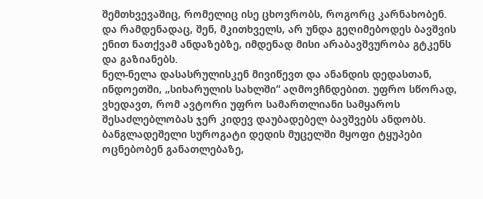შემთხვევაშიც, რომელიც ისე ცხოვრობს, როგორც კარნახობენ. და რამდენადაც, შენ, მკითხველს, არ უნდა გეღიმებოდეს ბავშვის ენით ნათქვამ ანდაზებზე, იმდენად მისი არაბავშვურობა გტკენს და გაზიანებს.
ნელ-ნელა დასასრულისკენ მივიწევთ და ანანდის დედასთან, ინდოეთში, „სიხარულის სახლში“ აღმოვჩნდებით. უფრო სწორად, ვხედავთ, რომ ავტორი უფრო სამართლიანი სამყაროს შესაძლებლობას ჯერ კიდევ დაუბადებელ ბავშვებს ანდობს. ბანგლადეშელი სუროგატი დედის მუცელში მყოფი ტყუპები ოცნებობენ განათლებაზე,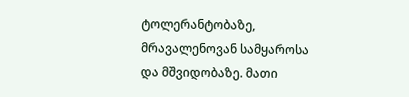ტოლერანტობაზე, მრავალენოვან სამყაროსა და მშვიდობაზე. მათი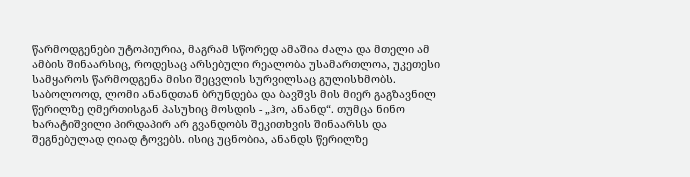წარმოდგენები უტოპიურია, მაგრამ სწორედ ამაშია ძალა და მთელი ამ ამბის შინაარსიც, როდესაც არსებული რეალობა უსამართლოა, უკეთესი სამყაროს წარმოდგენა მისი შეცვლის სურვილსაც გულისხმობს.
საბოლოოდ, ლომი ანანდთან ბრუნდება და ბავშვს მის მიერ გაგზავნილ წერილზე ღმერთისგან პასუხიც მოსდის - „ჰო, ანანდ“. თუმცა ნინო ხარატიშვილი პირდაპირ არ გვანდობს შეკითხვის შინაარსს და შეგნებულად ღიად ტოვებს. ისიც უცნობია, ანანდს წერილზე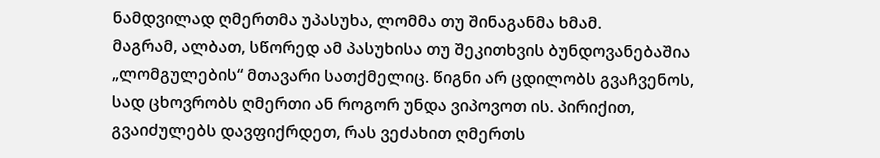ნამდვილად ღმერთმა უპასუხა, ლომმა თუ შინაგანმა ხმამ.
მაგრამ, ალბათ, სწორედ ამ პასუხისა თუ შეკითხვის ბუნდოვანებაშია „ლომგულების“ მთავარი სათქმელიც. წიგნი არ ცდილობს გვაჩვენოს, სად ცხოვრობს ღმერთი ან როგორ უნდა ვიპოვოთ ის. პირიქით, გვაიძულებს დავფიქრდეთ, რას ვეძახით ღმერთს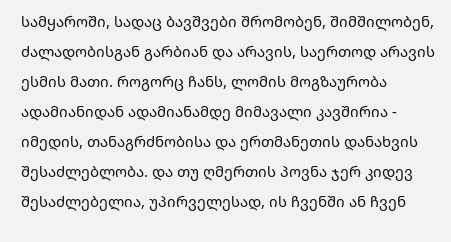სამყაროში, სადაც ბავშვები შრომობენ, შიმშილობენ, ძალადობისგან გარბიან და არავის, საერთოდ არავის ესმის მათი. როგორც ჩანს, ლომის მოგზაურობა ადამიანიდან ადამიანამდე მიმავალი კავშირია - იმედის, თანაგრძნობისა და ერთმანეთის დანახვის შესაძლებლობა. და თუ ღმერთის პოვნა ჯერ კიდევ შესაძლებელია, უპირველესად, ის ჩვენში ან ჩვენ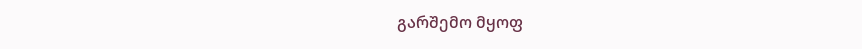გარშემო მყოფ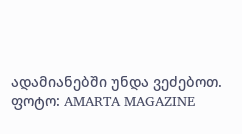ადამიანებში უნდა ვეძებოთ.
ფოტო: AMARTA MAGAZINE